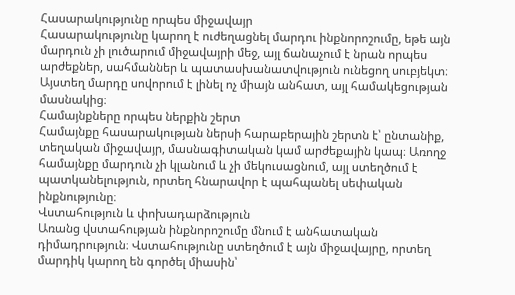Հասարակությունը որպես միջավայր
Հասարակությունը կարող է ուժեղացնել մարդու ինքնորոշումը, եթե այն մարդուն չի լուծարում միջավայրի մեջ, այլ ճանաչում է նրան որպես արժեքներ, սահմաններ և պատասխանատվություն ունեցող սուբյեկտ։ Այստեղ մարդը սովորում է լինել ոչ միայն անհատ, այլ համակեցության մասնակից։
Համայնքները որպես ներքին շերտ
Համայնքը հասարակության ներսի հարաբերային շերտն է՝ ընտանիք, տեղական միջավայր, մասնագիտական կամ արժեքային կապ։ Առողջ համայնքը մարդուն չի կլանում և չի մեկուսացնում, այլ ստեղծում է պատկանելություն, որտեղ հնարավոր է պահպանել սեփական ինքնությունը։
Վստահություն և փոխադարձություն
Առանց վստահության ինքնորոշումը մնում է անհատական դիմադրություն։ Վստահությունը ստեղծում է այն միջավայրը, որտեղ մարդիկ կարող են գործել միասին՝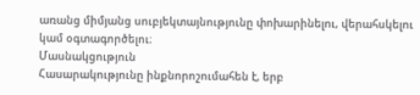առանց միմյանց սուբյեկտայնությունը փոխարինելու, վերահսկելու կամ օգտագործելու։
Մասնակցություն
Հասարակությունը ինքնորոշումահեն է, երբ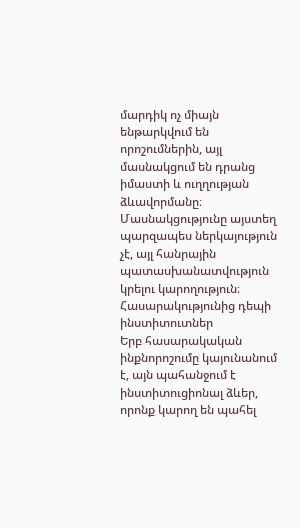մարդիկ ոչ միայն ենթարկվում են որոշումներին, այլ մասնակցում են դրանց իմաստի և ուղղության ձևավորմանը։ Մասնակցությունը այստեղ պարզապես ներկայություն չէ, այլ հանրային պատասխանատվություն կրելու կարողություն։
Հասարակությունից դեպի ինստիտուտներ
Երբ հասարակական ինքնորոշումը կայունանում է, այն պահանջում է ինստիտուցիոնալ ձևեր, որոնք կարող են պահել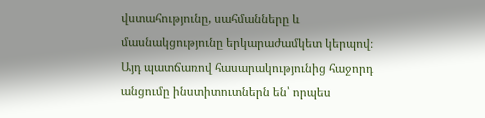վստահությունը, սահմանները և մասնակցությունը երկարաժամկետ կերպով։ Այդ պատճառով հասարակությունից հաջորդ անցումը ինստիտուտներն են՝ որպես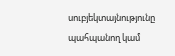սուբյեկտայնությունը պահպանող կամ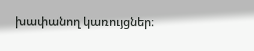խափանող կառույցներ։